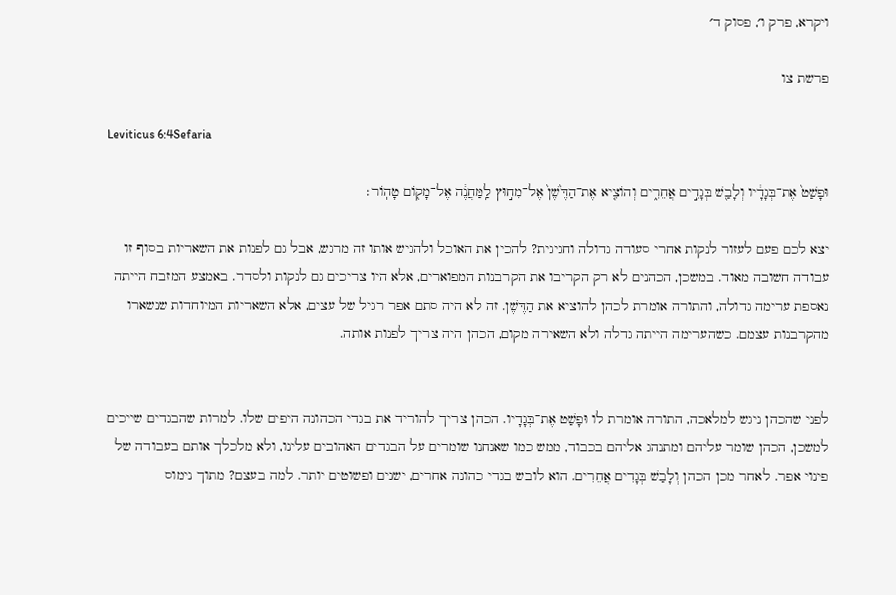ויקרא, פרק ו׳, פסוק ד׳

פרשת צו

Leviticus 6:4Sefaria

וּפָשַׁט֙ אֶת־בְּגָדָ֔יו וְלָבַ֖שׁ בְּגָדִ֣ים אֲחֵרִ֑ים וְהוֹצִ֤יא אֶת־הַדֶּ֙שֶׁן֙ אֶל־מִח֣וּץ לַֽמַּחֲנֶ֔ה אֶל־מָק֖וֹם טָהֽוֹר׃

יצא לכם פעם לעזור לנקות אחרי סעודה גדולה וחגיגית? להכין את האוכל ולהגיש אותו זה מרגש, אבל גם לפנות את השאריות בסוף זו עבודה חשובה מאוד. במשכן, הכהנים לא רק הקריבו את הקרבנות המפוארים, אלא היו צריכים גם לנקות ולסדר. באמצע המזבח הייתה נאספת ערימה גדולה, והתורה אומרת לכהן להוציא את הַדֶּשֶׁן. זה לא היה סתם אפר רגיל של עצים, אלא השאריות המיוחדות שנשארו מהקרבנות עצמם. כשהערימה הייתה גדלה ולא השאירה מקום, הכהן היה צריך לפנות אותה.


לפני שהכהן ניגש למלאכה, התורה אומרת לו וּפָשַׁט אֶת־בְּגָדָיו. הכהן צריך להוריד את בגדי הכהונה היפים שלו. למרות שהבגדים שייכים למשכן, הכהן שומר עליהם ומתנהג אליהם בכבוד, ממש כמו שאנחנו שומרים על הבגדים האהובים עלינו, ולא מלכלך אותם בעבודה של פינוי אפר. לאחר מכן הכהן וְלָבַשׁ בְּגָדִים אֲחֵרִים. הוא לובש בגדי כהונה אחרים, ישנים ופשוטים יותר. למה בעצם? מתוך נימוס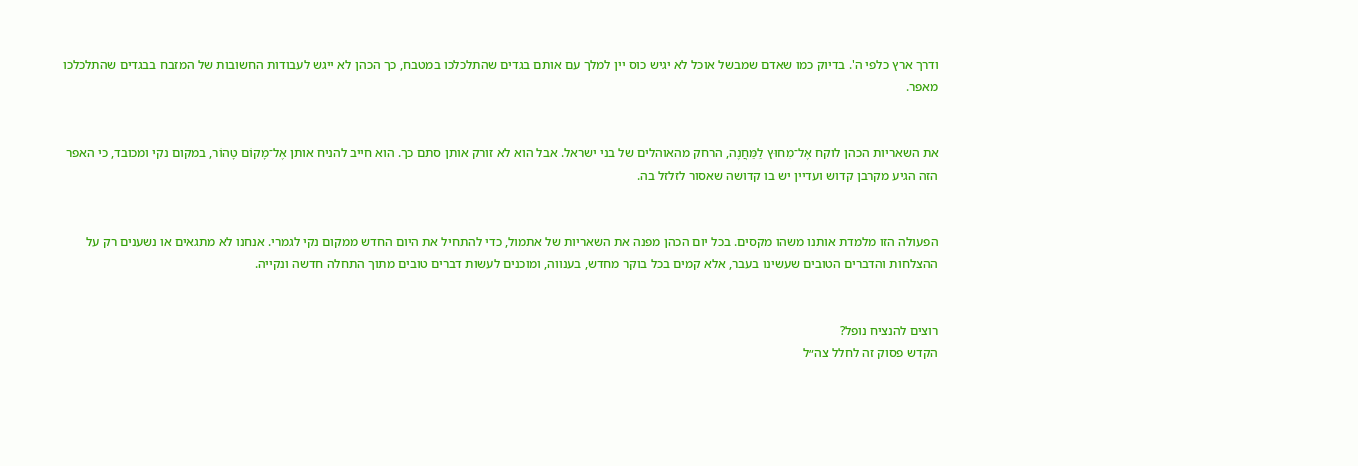ודרך ארץ כלפי ה'. בדיוק כמו שאדם שמבשל אוכל לא יגיש כוס יין למלך עם אותם בגדים שהתלכלכו במטבח, כך הכהן לא ייגש לעבודות החשובות של המזבח בבגדים שהתלכלכו מאפר.


את השאריות הכהן לוקח אֶל־מִחוּץ לַמַּחֲנֶה, הרחק מהאוהלים של בני ישראל. אבל הוא לא זורק אותן סתם כך. הוא חייב להניח אותן אֶל־מָקוֹם טָהוֹר, במקום נקי ומכובד, כי האפר הזה הגיע מקרבן קדוש ועדיין יש בו קדושה שאסור לזלזל בה.


הפעולה הזו מלמדת אותנו משהו מקסים. בכל יום הכהן מפנה את השאריות של אתמול, כדי להתחיל את היום החדש ממקום נקי לגמרי. אנחנו לא מתגאים או נשענים רק על ההצלחות והדברים הטובים שעשינו בעבר, אלא קמים בכל בוקר מחדש, בענווה, ומוכנים לעשות דברים טובים מתוך התחלה חדשה ונקייה.


רוצים להנציח נופל?
הקדש פסוק זה לחלל צה״ל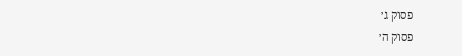פסוק ג׳
פסוק ה׳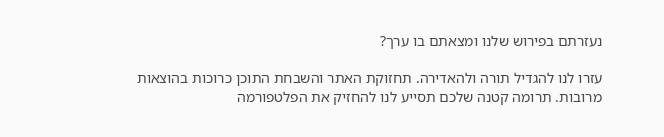נעזרתם בפירוש שלנו ומצאתם בו ערך?

עזרו לנו להגדיל תורה ולהאדירה. תחזוקת האתר והשבחת התוכן כרוכות בהוצאות מרובות. תרומה קטנה שלכם תסייע לנו להחזיק את הפלטפורמה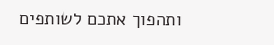ותהפוך אתכם לשותפים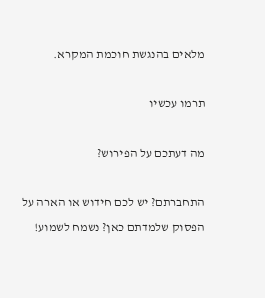מלאים בהנגשת חוכמת המקרא.

תרמו עכשיו

מה דעתכם על הפירוש?

התחברתם? יש לכם חידוש או הארה על הפסוק שלמדתם כאן? נשמח לשמוע!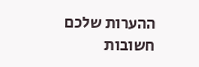ההערות שלכם חשובות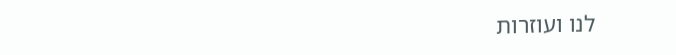לנו ועוזרות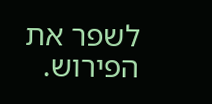לשפר את הפירוש.